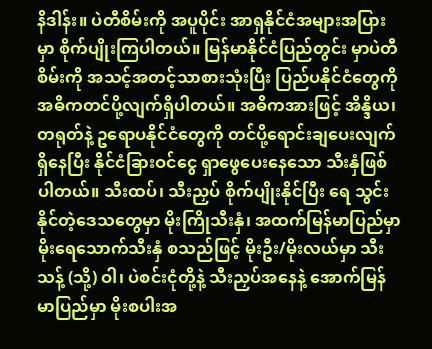နိဒါန်း။ ပဲတီစိမ်းကို အပူပိုင်း အာရှနိုင်ငံအများအပြားမှာ စိုက်ပျိုးကြပါတယ်။ မြန်မာနိုင်ငံပြည်တွင်း မှာပဲတီစိမ်းကို အသင့်အတင့်သာစားသုံးပြီး ပြည်ပနိုင်ငံတွေကို အဓိကတင်ပို့လျက်ရှိပါတယ်။ အဓိကအားဖြင့် အိန္ဒိယ၊ တရုတ်နဲ့ ဥရောပနိုင်ငံတွေကို တင်ပို့ရောင်းချပေးလျက်ရှိနေပြီး နိုင်ငံခြားဝင်ငွေ ရှာဖွေပေးနေသော သီးနှံဖြစ်ပါတယ်။ သီးထပ်၊ သီးညှပ် စိုက်ပျိုးနိုင်ပြီး ရေ သွင်းနိုင်တဲ့ဒေသတွေမှာ မိုးကြိုသီးနှံ၊ အထက်မြန်မာပြည်မှာ မိုးရေသောက်သီးနှံ စသည်ဖြင့် မိုးဦး/မိုးလယ်မှာ သီးသန့် (သို့) ဝါ၊ ပဲစင်းငုံတို့နဲ့ သီးညှပ်အနေနဲ့ အောက်မြန်မာပြည်မှာ မိုးစပါးအ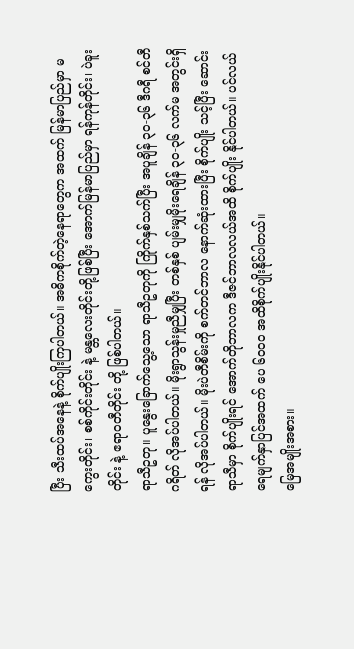ပြီး သီးထပ်အနေနဲ့ စိုက်ပျိုးကြပါတယ်။ အဓိကစိုက်တဲ့နေရာတွေက အထက် မြန်မာပြည်မှာ မကွေးတိုင်း၊ စစ်ကိုင်းတိုင်း နဲ့ မန္တလေးတိုင်းတို့ဖြစ်ပြီး အောက်မြန်မာပြည်မှာ ရန်ကုန်တိုင်း၊ ပဲခူးတိုင်း နဲ့ ဧရာဝတီတိုင်း တို့ ဖြစ်ပါတယ်။
ရာသီဥတု။ ပူနွေးခြောက်သွေ့သော ရာသီဥတုကို ကြိုက်နှစ်သက်ပြီး အပူချိန် ၃၀-၃၆ ဒီဂရီ စင်တီဂရိတ် လိုအပ်ပါတယ်။ မိုးရွာသွန်းမှုညီမျှပြီး တစ်နှစ် ပျမ်းမျှမိုးရေချိန် ၃၀-၃၆ လက်မ အတွင်းရှိရန် လိုအပ်ပါတယ်။ မိုးပဲတီစိမ်းကို စက်တင်ဘာလ နောက်ဆုံးထားပြီး စိုက်ပျိုး သင့်ပြီး ဆောင်းရာသီမှာ စိုက်ပျိုးရင် အောက်တိုဘာလက ဒီဇင်ဘာလလယ်အထိ စိုက်ပျိုး နိုင်ပါတယ်။ ပင်လယ်ရေမျက်နှာပြင်အထက် ပေ ၆၀၀၀ အထိစိုက်ပျိုးနိုင်ပါတယ်။
မြေအမျိုးအစား။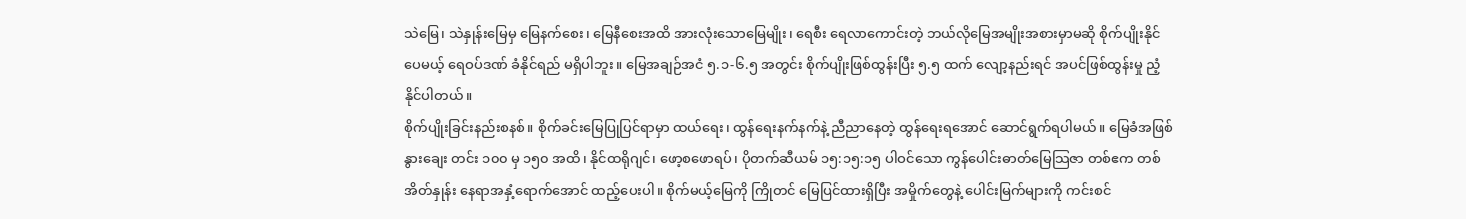သဲမြေ၊ သဲနှုန်းမြေမှ မြေနက်စေး၊ မြေနီစေးအထိ အားလုံးသောမြေမျိုး၊ ရေစီး ရေလာကောင်းတဲ့ ဘယ်လိုမြေအမျိုးအစားမှာမဆို စိုက်ပျိုးနိုင်ပေမယ့် ရေဝပ်ဒဏ် ခံနိုင်ရည် မရှိပါဘူး။ မြေအချဉ်အငံ ၅.၁-၆.၅ အတွင်း စိုက်ပျိုးဖြစ်ထွန်းပြီး ၅.၅ ထက် လျော့နည်းရင် အပင်ဖြစ်ထွန်းမှု ညံ့နိုင်ပါတယ်။
စိုက်ပျိုးခြင်းနည်းစနစ်။ စိုက်ခင်းမြေပြုပြင်ရာမှာ ထယ်ရေး၊ ထွန်ရေးနက်နက်နဲ့ ညီညာနေတဲ့ ထွန်ရေးရအောင် ဆောင်ရွက်ရပါမယ်။ မြေခံအဖြစ် နွားချေး တင်း ၁၀၀ မှ ၁၅၀ အထိ၊ နိုင်ထရိုဂျင်၊ ဖော့စဖောရပ်၊ ပိုတက်ဆီယမ် ၁၅:၁၅:၁၅ ပါဝင်သော ကွန်ပေါင်းဓာတ်မြေသြဇာ တစ်ဧက တစ်အိတ်နှုန်း နေရာအနှံ့ရောက်အောင် ထည့်ပေးပါ။ စိုက်မယ့်မြေကို ကြိုတင် မြေပြင်ထားရှိပြီး အမှိုက်တွေနဲ့ ပေါင်းမြက်များကို ကင်းစင်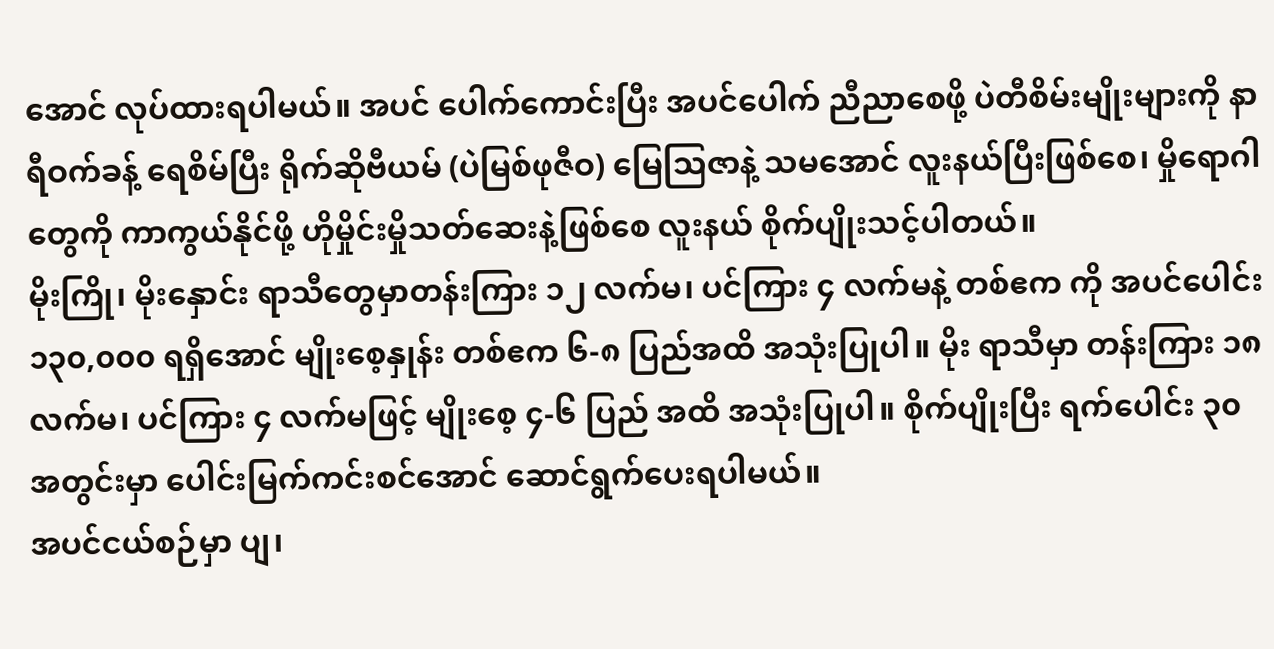အောင် လုပ်ထားရပါမယ်။ အပင် ပေါက်ကောင်းပြီး အပင်ပေါက် ညီညာစေဖို့ ပဲတီစိမ်းမျိုးများကို နာရီဝက်ခန့် ရေစိမ်ပြီး ရိုက်ဆိုဗီယမ် (ပဲမြစ်ဖုဇီဝ) မြေသြဇာနဲ့ သမအောင် လူးနယ်ပြီးဖြစ်စေ၊ မှိုရောဂါတွေကို ကာကွယ်နိုင်ဖို့ ဟိုမှိုင်းမှိုသတ်ဆေးနဲ့ဖြစ်စေ လူးနယ် စိုက်ပျိုးသင့်ပါတယ်။
မိုးကြို၊ မိုးနှောင်း ရာသီတွေမှာတန်းကြား ၁၂ လက်မ၊ ပင်ကြား ၄ လက်မနဲ့ တစ်ဧက ကို အပင်ပေါင်း ၁၃၀,၀၀၀ ရရှိအောင် မျိုးစေ့နှုန်း တစ်ဧက ၆-၈ ပြည်အထိ အသုံးပြုပါ။ မိုး ရာသီမှာ တန်းကြား ၁၈ လက်မ၊ ပင်ကြား ၄ လက်မဖြင့် မျိုးစေ့ ၄-၆ ပြည် အထိ အသုံးပြုပါ။ စိုက်ပျိုးပြီး ရက်ပေါင်း ၃၀ အတွင်းမှာ ပေါင်းမြက်ကင်းစင်အောင် ဆောင်ရွက်ပေးရပါမယ်။
အပင်ငယ်စဉ်မှာ ပျ၊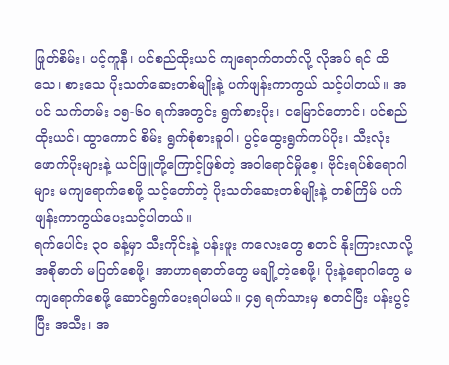ဖြုတ်စိမ်း၊ ပင့်ကူနီ၊ ပင်စည်ထိုးယင် ကျရောက်တတ်လို့ လိုအပ် ရင် ထိသေ၊ စားသေ ပိုးသတ်ဆေးတစ်မျိုးနဲ့ ပက်ဖျန်းကာကွယ် သင့်ပါတယ်။ အပင် သက်တမ်း ၁၅-၆၀ ရက်အတွင်း ရွက်စားပိုး၊ ငမြောင်တောင်၊ ပင်စည်ထိုးယင်၊ ထွာကောင် စိမ်း ရွက်စုံစားခူဝါ၊ ပွင့်ထွေးရွက်ကပ်ပိုး၊ သီးလုံးဖောက်ပိုးများနဲ့ ယင်ဖြူတို့ကြောင့်ဖြစ်တဲ့ အဝါရောင်မှိုစေ့၊ ဗိုင်းရပ်စ်ရောဂါများ မကျရောက်စေဖို့ သင့်တော်တဲ့ ပိုးသတ်ဆေးတစ်မျိုးနဲ့ တစ်ကြိမ် ပက်ဖျန်းကာကွယ်ပေးသင့်ပါတယ်။
ရက်ပေါင်း ၃၀ ခန့်မှာ သီးကိုင်းနဲ့ ပန်းဖူး ကလေးတွေ စတင် နိုးကြားလာလို့ အစိုဓာတ် မပြတ်စေဖို့၊ အာဟာရဓာတ်တွေ မချို့တဲ့စေဖို့၊ ပိုးနဲ့ရောဂါတွေ မကျရောက်စေဖို့ ဆောင်ရွက်ပေးရပါမယ်။ ၄၅ ရက်သားမှ စတင်ပြီး ပန်းပွင့်ပြီး အသီး၊ အ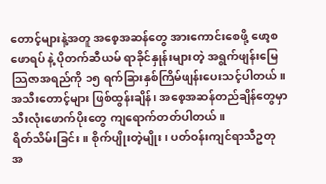တောင့်များနဲ့အတူ အစေ့အဆန်တွေ အားကောင်းစေဖို့ ဖော့စဖောရပ် နဲ့ ပိုတက်ဆီယမ် ရာခိုင်နှုန်းများတဲ့ အရွက်ဖျန်းမြေသြဇာအရည်ကို ၁၅ ရက်ခြားနှစ်ကြိမ်ဖျန်းပေးသင့်ပါတယ်။ အသီးတောင့်များ ဖြစ်ထွန်းချိန်၊ အစေ့အဆန်တည်ချိန်တွေမှာ သီးလုံးဖောက်ပိုးတွေ ကျရောက်တတ်ပါတယ်။
ရိတ်သိမ်းခြင်း။ စိုက်ပျိုးတဲ့မျိုး၊ ပတ်ဝန်းကျင်ရာသီဥတု အ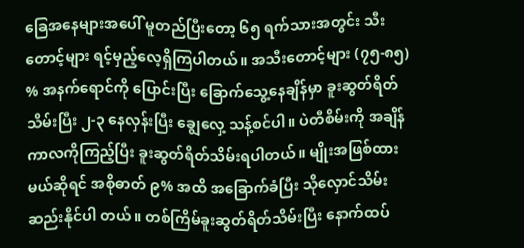ခြေအနေများအပေါ် မူတည်ပြီးတော့ ၆၅ ရက်သားအတွင်း သီးတောင့်များ ရင့်မှည့်လေ့ရှိကြပါတယ်။ အသီးတောင့်များ (၇၅-၈၅) % အနက်ရောင်ကို ပြောင်းပြီး ခြောက်သွေ့နေချိန်မှာ ခူးဆွတ်ရိတ်သိမ်းပြီး ၂-၃ နေလှန်းပြီး ချွေလှေ့ သန့်စင်ပါ။ ပဲတီစိမ်းကို အချိန်ကာလကိုကြည့်ပြီး ခူးဆွတ်ရိတ်သိမ်းရပါတယ်။ မျိုးအဖြစ်ထားမယ်ဆိုရင် အစိုဓာတ် ၉% အထိ အခြောက်ခံပြီး သိုလှောင်သိမ်းဆည်းနိုင်ပါ တယ်။ တစ်ကြိမ်ခူးဆွတ်ရိတ်သိမ်းပြီး နောက်ထပ်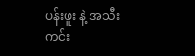ပန်းဖူး နဲ့ အသီးကင်း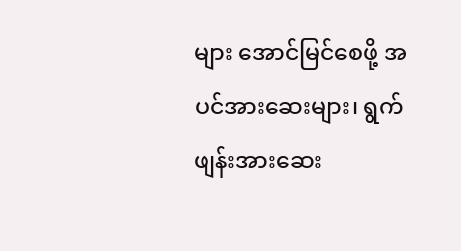များ အောင်မြင်စေဖို့ အပင်အားဆေးများ၊ ရွက်ဖျန်းအားဆေး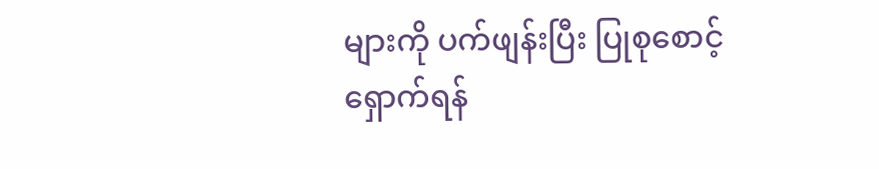များကို ပက်ဖျန်းပြီး ပြုစုစောင့်ရှောက်ရန်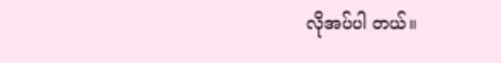လိုအပ်ပါ တယ်။